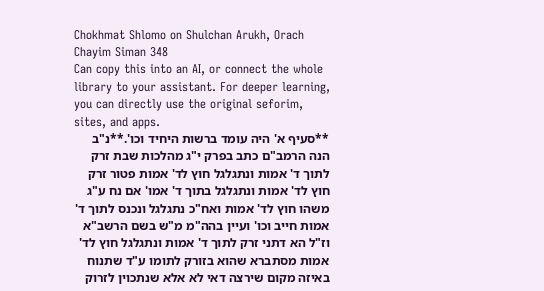Chokhmat Shlomo on Shulchan Arukh, Orach Chayim Siman 348
Can copy this into an AI, or connect the whole library to your assistant. For deeper learning, you can directly use the original seforim, sites, and apps.
**סעיף א' היה עומד ברשות היחיד וכו'.**נ"ב הנה הרמב"ם כתב בפרק י"ג מהלכות שבת זרק לתוך ד' אמות ונתגלגל חוץ לד' אמות פטור זרק חוץ לד' אמות ונתגלגל בתוך ד' אמו' אם נח ע"ג משהו חוץ לד' אמות ואח"כ נתגלגל ונכנס לתוך ד' אמות חייב וכו' ועיין בהה"מ מ"ש בשם הרשב"א וז"ל הא דתני זרק לתוך ד' אמות ונתגלגל חוץ לד' אמות מסתברא שהוא בזורק לתומו ע"ד שתנוח באיזה מקום שירצה דאי לא אלא שנתכוין לזרוק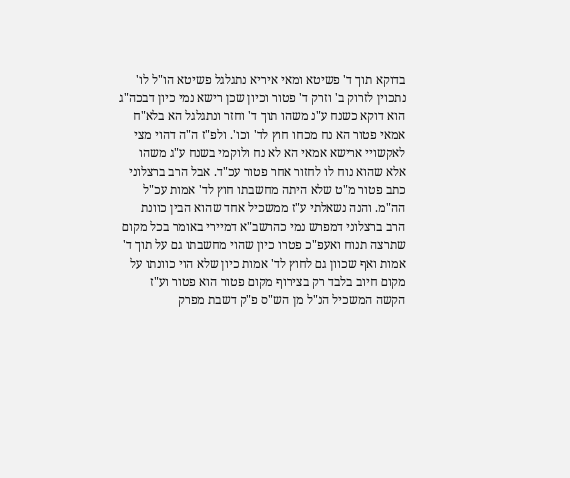בדוקא תוך ד' פשיטא ומאי איריא נתגלגל פשיטא הו"ל לו' נתכוין לזרוק ב' וזרק ד' פטור וכיון שכן רישא נמי כיון דבכה"ג הוא דוקא כשנח ע"נ משהו תוך ד' וחזר ונתגלגל הא בלא"ח אמאי פטור הא נח מכחו חוץ לד' וכו'. ולפ"ז ה"ה דהוי מצי לאקשויי ארישא אמאי הא לא נח ולוקמי בשנח ע"ג משהו אלא שהוא נוח לו לחזור אחר פטור עכ"ד. אבל הרב ברצלוני כתב פטור מ"ט שלא היתה מחשבתו חוץ לד' אמות עכ"ל הה"מ. והנה נשאלתי ע"ז ממשכיל אחד שהוא הבין כוונת הרב ברצלוני דמפרש נמי כהרשב"א דמיירי באומר בכל מקום שתרצה תנוח ואעפ"כ פטרו כיון שהוי מחשבתו גם על תוך ד' אמות ואף שכוון גם לחוץ לד' אמות כיון שלא הוי כוונתו על מקום חיוב בלבד רק בצירוף מקום פטור הוא פטור וע"ז הקשה המשכיל הנ"ל מן הש"ס פ"ק דשבת מפרק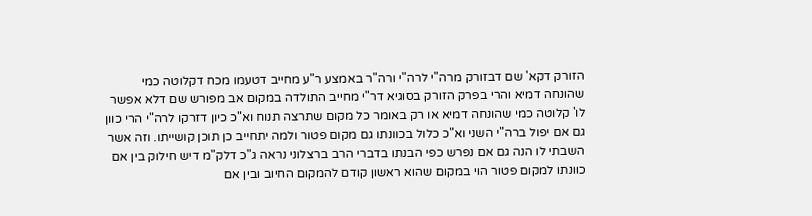הזורק דקא' שם דבזורק מרה"י לרה"י ורה"ר באמצע ר"ע מחייב דטעמו מכח דקלוטה כמי שהונחה דמיא והרי בפרק הזורק בסוגיא דר"י מחייב התולדה במקום אב מפורש שם דלא אפשר לו' קלוטה כמי שהונחה דמיא או רק באומר כל מקום שתרצה תנוח וא"כ כיון דזרקו לרה"י הרי כוון גם אם יפול ברה"י השני וא"כ כלול בכוונתו גם מקום פטור ולמה יתחייב כן תוכן קושייתו. וזה אשר השבתי לו הנה גם אם נפרש כפי הבנתו בדברי הרב ברצלוני נראה ג"כ דלק"מ דיש חילוק בין אם כוונתו למקום פטור הוי במקום שהוא ראשון קודם להמקום החיוב ובין אם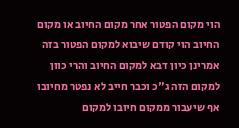הוי מקום הפטור אחר מקום החיוב או מקום החיוב הוי קודם שיבוא למקום הפטור בזה אמרינן כיון דבא למקום החיוב והרי כוון למקום הזה ג"כ וכבר חייב לא נפטר מחיובו אף שיעבור ממקום חיובו למקום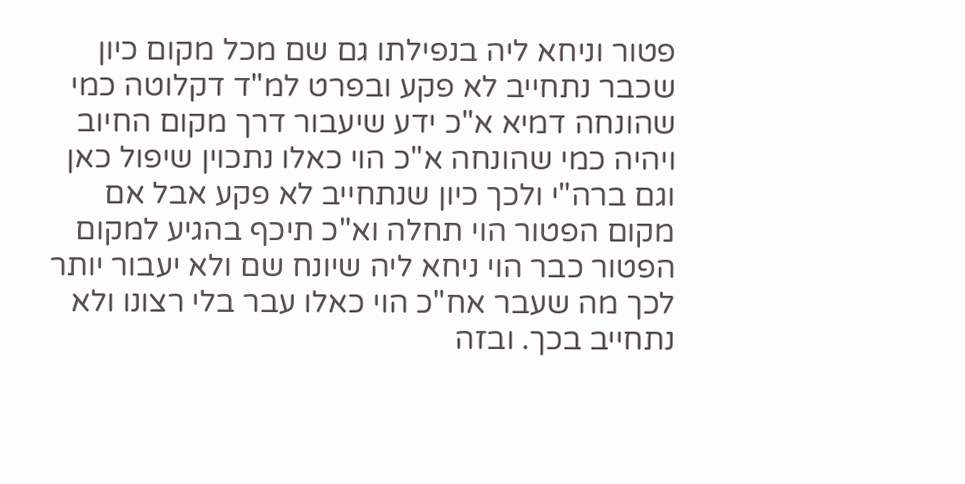פטור וניחא ליה בנפילתו גם שם מכל מקום כיון שכבר נתחייב לא פקע ובפרט למ"ד דקלוטה כמי שהונחה דמיא א"כ ידע שיעבור דרך מקום החיוב ויהיה כמי שהונחה א"כ הוי כאלו נתכוין שיפול כאן וגם ברה"י ולכך כיון שנתחייב לא פקע אבל אם מקום הפטור הוי תחלה וא"כ תיכף בהגיע למקום הפטור כבר הוי ניחא ליה שיונח שם ולא יעבור יותר לכך מה שעבר אח"כ הוי כאלו עבר בלי רצונו ולא נתחייב בכך. ובזה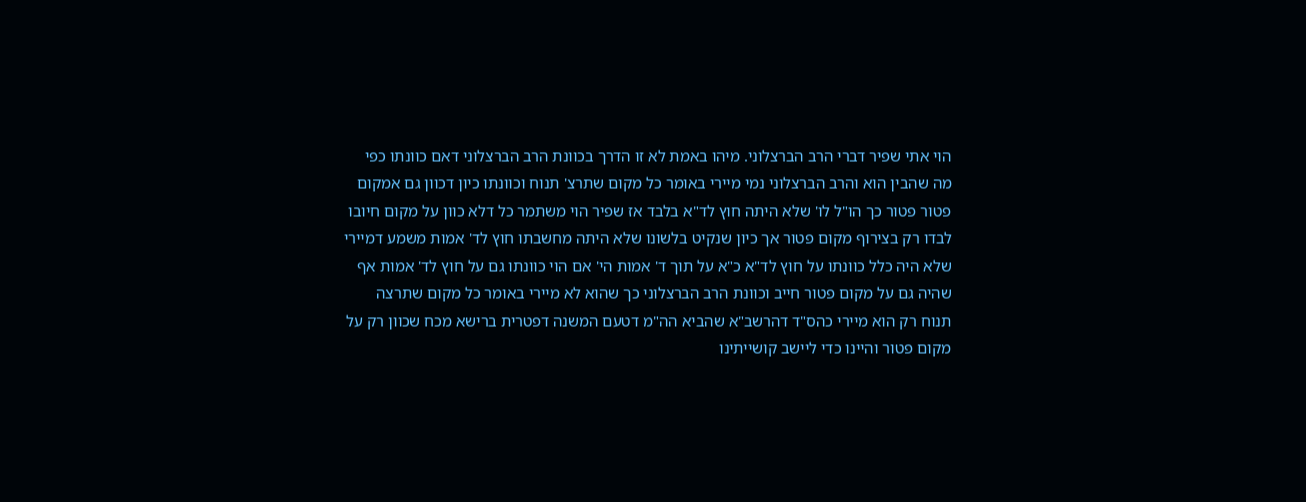הוי אתי שפיר דברי הרב הברצלוני. מיהו באמת לא זו הדרך בכוונת הרב הברצלוני דאם כוונתו כפי מה שהבין הוא והרב הברצלוני נמי מיירי באומר כל מקום שתרצ' תנוח וכוונתו כיון דכוון גם אמקום פטור פטור כך הו"ל לו' שלא היתה חוץ לד"א בלבד אז שפיר הוי משתמר כל דלא כוון על מקום חיובו לבדו רק בצירוף מקום פטור אך כיון שנקיט בלשונו שלא היתה מחשבתו חוץ לד' אמות משמע דמיירי שלא היה כלל כוונתו על חוץ לד"א כ"א על תוך ד' אמות הי' אם הוי כוונתו גם על חוץ לד' אמות אף שהיה גם על מקום פטור חייב וכוונת הרב הברצלוני כך שהוא לא מיירי באומר כל מקום שתרצה תנוח רק הוא מיירי כהס"ד דהרשב"א שהביא הה"מ דטעם המשנה דפטרית ברישא מכח שכוון רק על מקום פטור והיינו כדי ליישב קושייתינו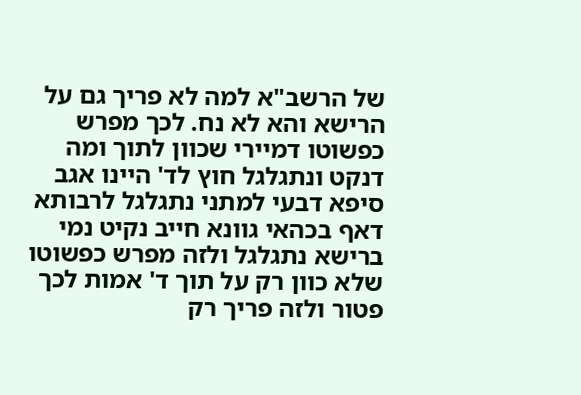של הרשב"א למה לא פריך גם על הרישא והא לא נח. לכך מפרש כפשוטו דמיירי שכוון לתוך ומה דנקט ונתגלגל חוץ לד' היינו אגב סיפא דבעי למתני נתגלגל לרבותא דאף בכהאי גוונא חייב נקיט נמי ברישא נתגלגל ולזה מפרש כפשוטו שלא כוון רק על תוך ד' אמות לכך פטור ולזה פריך רק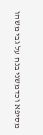מסיפא וכדמשני בנח על גבי משהו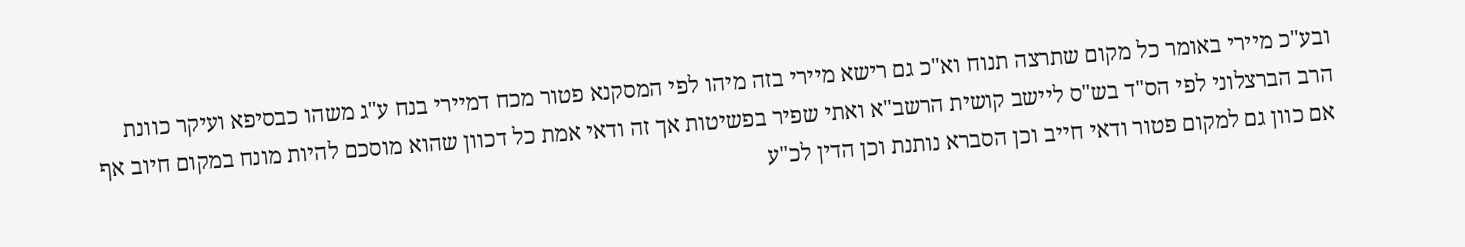ובע"כ מיירי באומר כל מקום שתרצה תנוח וא"כ גם רישא מיירי בזה מיהו לפי המסקנא פטור מכח דמיירי בנח ע"ג משהו כבסיפא ועיקר כוונת הרב הברצלוני לפי הס"ד בש"ס ליישב קושית הרשב"א ואתי שפיר בפשיטות אך זה ודאי אמת כל דכוון שהוא מוסכם להיות מונח במקום חיוב אף אם כוון גם למקום פטור ודאי חייב וכן הסברא נותנת וכן הדין לכ"ע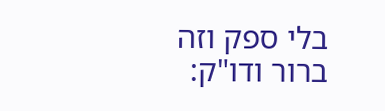בלי ספק וזה ברור ודו"ק: